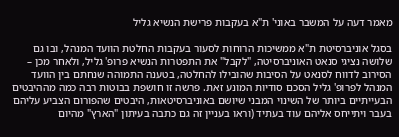מאמר דעה על המשבר באוני' ת"א בעקבות פרישת הנשיא גליל

בסגל אוניברסיטת ת"א ממשיכות הרוחות לסעור בעקבות החלטת הוועד המנהל, ובו גם שלושה נציגי סנאט האוניברסיטה, "לקבל" את התפטרות הנשיא פרופ' גליל, ולאחר מכן – הסירוב לדווח לסנאט על הסיבות שהובילו להחלטה, בטענה התמוהה שנחתם בין הוועד המנהל לפרופ' גליל הסכם סודיות המונע זאת. פרשה זו חושפת בבוטות רבה כמה מההיבטים הבעייתיים ביותר של השינוי המבני שיושם באוניברסיטאות, היבטים שהפורום הצביע עליהם בעבר ויתייחס אליהם עוד בעתיד (וראו בעניין זה גם כתבה בעיתון "הארץ" מהיום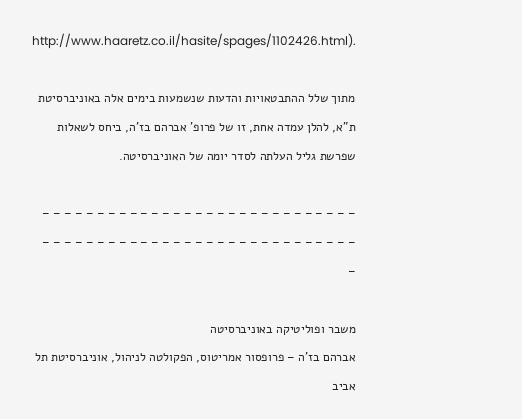http://www.haaretz.co.il/hasite/spages/1102426.html).

מתוך שלל ההתבטאויות והדעות שנשמעות בימים אלה באוניברסיטת ת"א, להלן עמדה אחת, זו של פרופ' אברהם בז'ה, ביחס לשאלות שפרשת גליל העלתה לסדר יומה של האוניברסיטה.

– – – – – – – – – – – – – – – – – – – – – – – – – – – – – – – – – – – – – – – – – – – – – – – – – – – – – – – – – – –

משבר ופוליטיקה באוניברסיטה
אברהם בז'ה – פרופסור אמריטוס, הפקולטה לניהול, אוניברסיטת תל אביב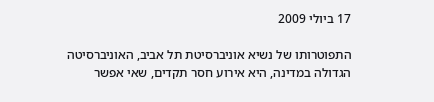17 ביולי 2009

התפוטרותו של נשיא אוניברסיטת תל אביב, האוניברסיטה הגדולה במדינה, היא אירוע חסר תקדים, שאי אפשר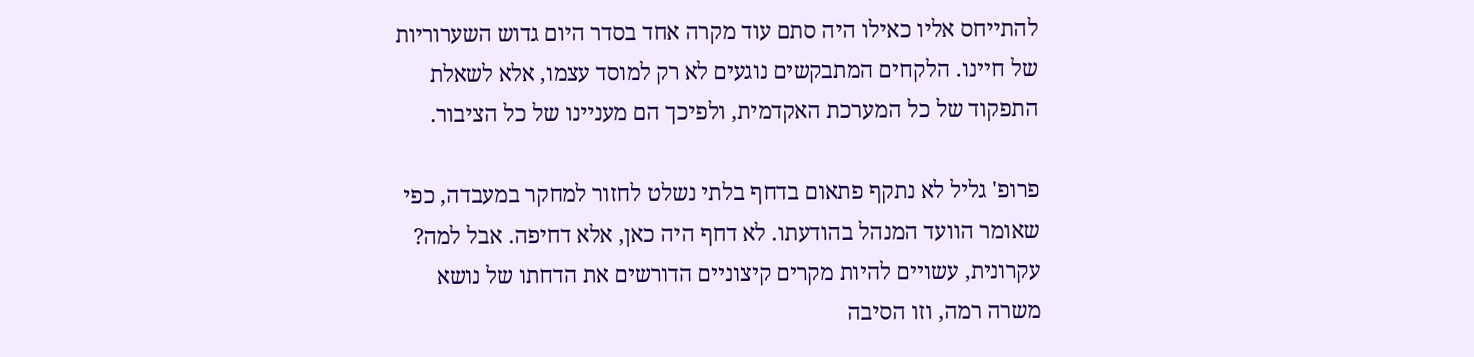להתייחס אליו כאילו היה סתם עוד מקרה אחד בסדר היום גדוש השערוריות של חיינו. הלקחים המתבקשים נוגעים לא רק למוסד עצמו, אלא לשאלת התפקוד של כל המערכת האקדמית, ולפיכך הם מעניינו של כל הציבור.

פרופ' גליל לא נתקף פתאום בדחף בלתי נשלט לחזור למחקר במעבדה, כפי שאומר הוועד המנהל בהודעתו. לא דחף היה כאן, אלא דחיפה. אבל למה? עקרונית, עשויים להיות מקרים קיצוניים הדורשים את הדחתו של נושא משרה רמה, וזו הסיבה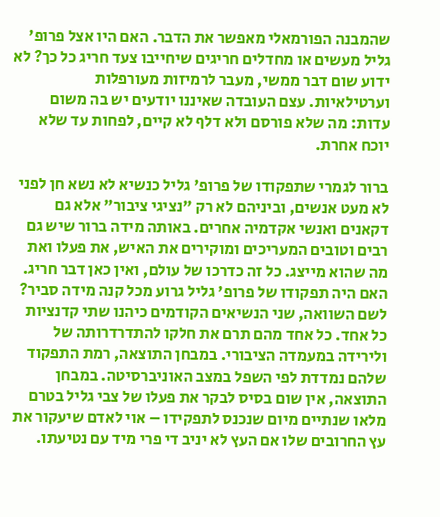שהמבנה הפורמאלי מאפשר את הדבר. האם היו אצל פרופ' גליל מעשים או מחדלים חריגים שיחייבו צעד חריג כל כך? לא ידוע שום דבר ממשי, מעבר לרמיזות מעורפלות וערטילאיות. עצם העובדה שאיננו יודעים יש בה משום עדות: מה שלא פורסם ולא דלף לא קיים, לפחות עד שלא יוכח אחרת.

ברור לגמרי שתפקודו של פרופ' גליל כנשיא לא נשא חן לפני לא מעט אנשים, וביניהם לא רק "נציגי ציבור" אלא גם דקאנים ואנשי אקדמיה אחרים. באותה מידה ברור שיש גם רבים וטובים המעריכים ומוקירים את האיש, את פעלו ואת מה שהוא מייצג. כל זה כדרכו של עולם, ואין כאן דבר חריג. האם היה תפקודו של פרופ' גליל גרוע מכל קנה מידה סביר? לשם השוואה, שני הנשיאים הקודמים כיהנו שתי קדנציות כל אחד. כל אחד מהם תרם את חלקו להתדרדרותה של ולירידה במעמדה הציבורי. במבחן התוצאה, רמת התפקוד שלהם נמדדת לפי השפל במצב האוניברסיטה. במבחן התוצאה, אין שום בסיס לבקר את פעלו של צבי גליל בטרם מלאו שנתיים מיום שנכנס לתפקידו – אוי לאדם שיעקור את עץ החרובים שלו אם העץ לא יניב די פרי מיד עם נטיעתו.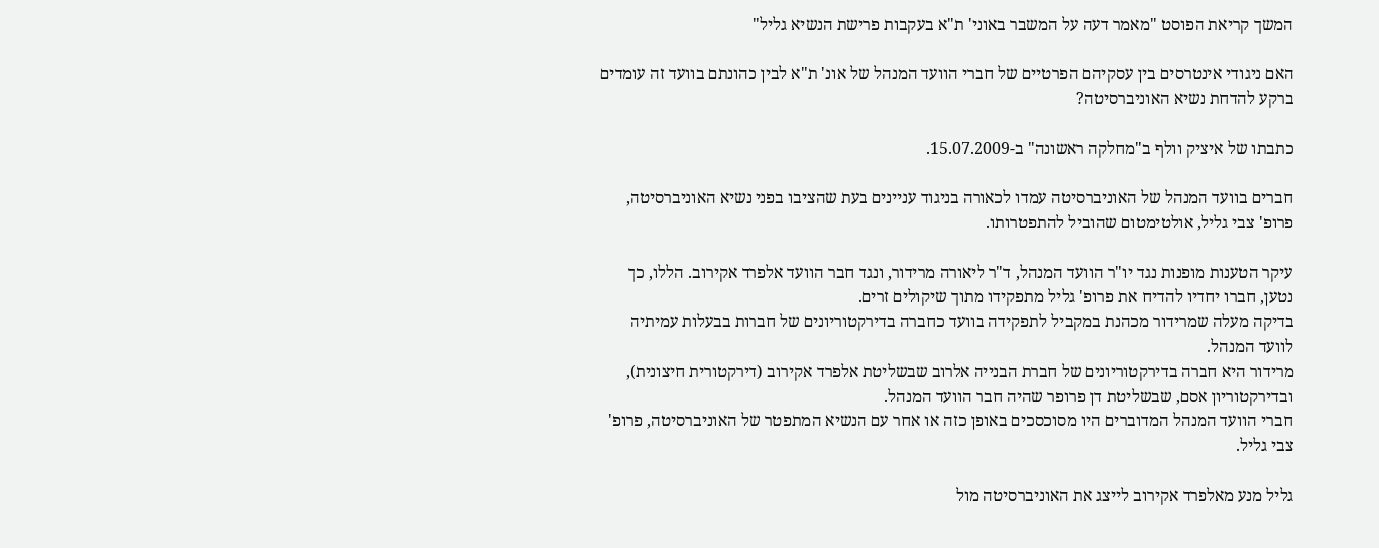המשך קריאת הפוסט "מאמר דעה על המשבר באוני' ת"א בעקבות פרישת הנשיא גליל"

האם ניגודי אינטרסים בין עסקיהם הפרטיים של חברי הוועד המנהל של אונ' ת"א לבין כהונתם בוועד זה עומדים ברקע להדחת נשיא האוניברסיטה?

כתבתו של איציק וולף ב"מחלקה ראשונה" ב-15.07.2009.

חברים בוועד המנהל של האוניברסיטה עמדו לכאורה בניגוד עניינים בעת שהציבו בפני נשיא האוניברסיטה, פרופ' צבי גליל, אולטימטום שהוביל להתפטרותו.

עיקר הטענות מופנות נגד יו"ר הוועד המנהל, ד"ר ליאורה מרידור, ונגד חבר הוועד אלפרד אקירוב. הללו, כך נטען, חברו יחדיו להדיח את פרופ' גליל מתפקידו מתוך שיקולים זרים.
בדיקה מעלה שמרידור מכהנת במקביל לתפקידה בוועד כחברה בדירקטוריונים של חברות בבעלות עמיתיה לוועד המנהל.
מרידור היא חברה בדירקטוריונים של חברת הבנייה אלרוב שבשליטת אלפרד אקירוב (דירקטורית חיצונית), ובדירקטוריון אסם, שבשליטת דן פרופר שהיה חבר הוועד המנהל.
חברי הוועד המנהל המדוברים היו מסוכסכים באופן כזה או אחר עם הנשיא המתפטר של האוניברסיטה, פרופ' צבי גליל.

גליל מנע מאלפרד אקירוב לייצג את האוניברסיטה מול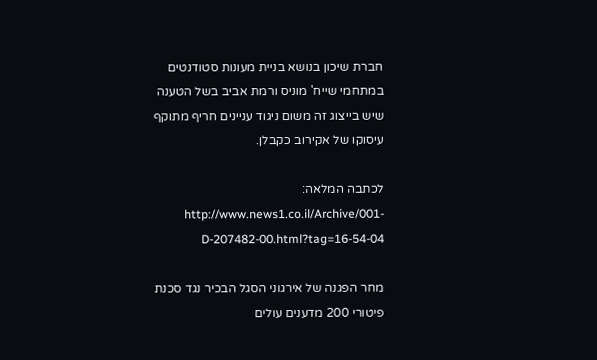חברת שיכון בנושא בניית מעונות סטודנטים במתחמי שייח' מוניס ורמת אביב בשל הטענה שיש בייצוג זה משום ניגוד עניינים חריף מתוקף עיסוקו של אקירוב כקבלן.

לכתבה המלאה: http://www.news1.co.il/Archive/001-D-207482-00.html?tag=16-54-04

מחר הפגנה של אירגוני הסגל הבכיר נגד סכנת פיטורי 200 מדענים עולים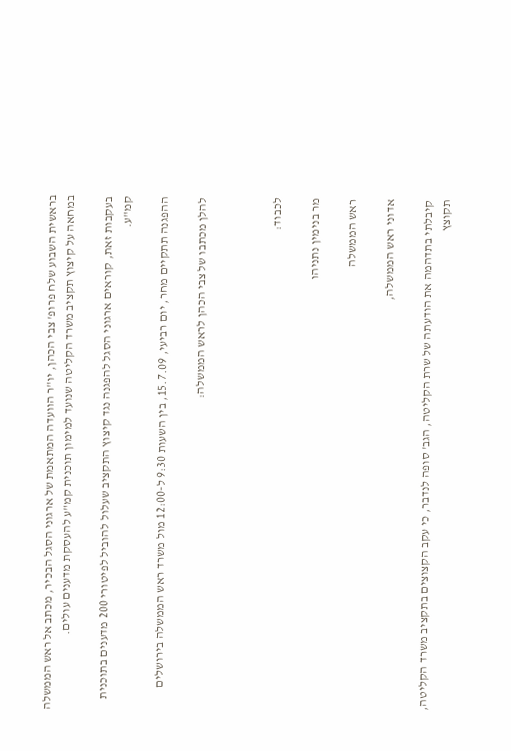בראשית השבוע שלח פרופ' צבי הכהן, יו"ר הוועדה המתאמת של ארגוני הסגל הבכיר, מכתב אל ראש הממשלה במחאה על קיצוץ תקציב משרד הקליטה שנועד למימון תוכנית קמ"ע להעסקת מדענים עולים.

בעקבות זאת, קוראים ארגוני הסגל להפגנה נגד קיצוץ התקציב שעלול להוביל לפיטורי 200 מדענים בתוכנית קמ"ע.

ההפגנה תתקיים מחר, יום רביעי, 15.7.09, בין השעות 9:30 ל-12:00 מול משרד ראש הממשלה בירושלים

להלן מכתבו של צבי הכהן לראש הממשלה:



לכבוד:

מר בנימין נתניהו

ראש הממשלה

אדוני ראש הממשלה,

קיבלתי בתדהמה את הודעתה של שרת הקליטה, הגב' סופה לנדבר, כי עקב הקצוצים בתקציב משרד הקליטה, תקוצץ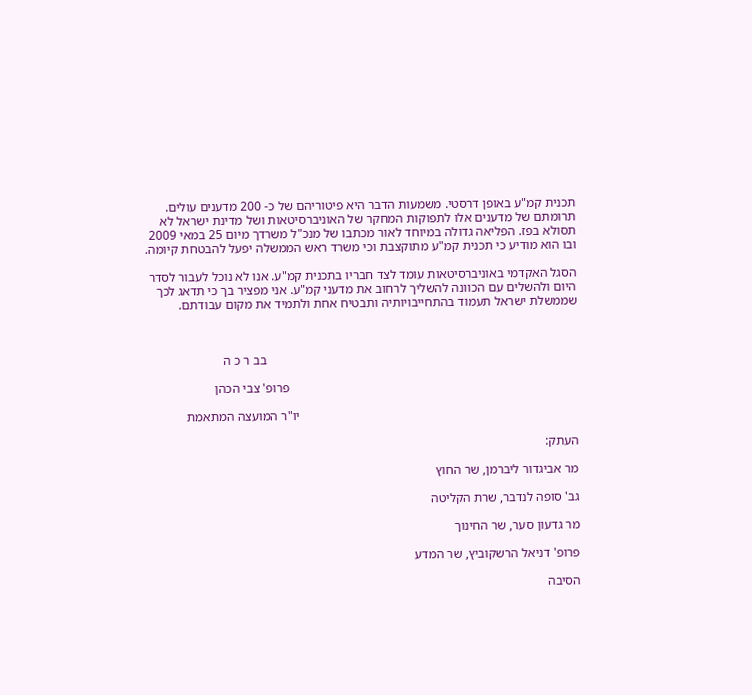תכנית קמ"ע באופן דרסטי. משמעות הדבר היא פיטוריהם של כ- 200 מדענים עולים. תרומתם של מדענים אלו לתפוקות המחקר של האוניברסיטאות ושל מדינת ישראל לא תסולא בפז. הפליאה גדולה במיוחד לאור מכתבו של מנכ"ל משרדך מיום 25 במאי 2009 ובו הוא מודיע כי תכנית קמ"ע מתוקצבת וכי משרד ראש הממשלה יפעל להבטחת קיומה.

הסגל האקדמי באוניברסיטאות עומד לצד חבריו בתכנית קמ"ע. אנו לא נוכל לעבור לסדר היום ולהשלים עם הכוונה להשליך לרחוב את מדעני קמ"ע. אני מפציר בך כי תדאג לכך שממשלת ישראל תעמוד בהתחייבויותיה ותבטיח אחת ולתמיד את מקום עבודתם.



                                                                                                בב ר כ ה

                                                                                         פרופ' צבי הכהן

                                                                                      יו"ר המועצה המתאמת

העתק:

מר אביגדור ליברמן, שר החוץ

גב' סופה לנדבר, שרת הקליטה

מר גדעון סער, שר החינוך

פרופ' דניאל הרשקוביץ, שר המדע

הסיבה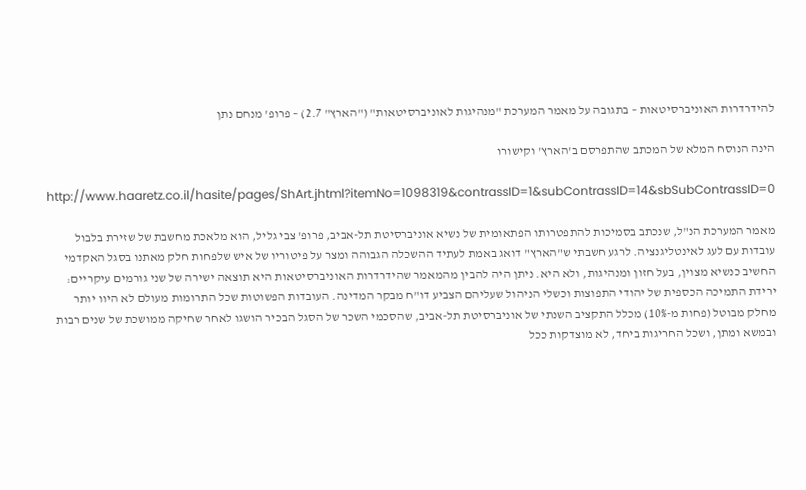להידרדרות האוניברסיטאות – בתגובה על מאמר המערכת "מנהיגות לאוניברסיטאות" ("הארץ" 2.7) – פרופ' מנחם נתן

הינה הנוסח המלא של המכתב שהתפרסם ב'הארץ' וקישורו

http://www.haaretz.co.il/hasite/pages/ShArt.jhtml?itemNo=1098319&contrassID=1&subContrassID=14&sbSubContrassID=0

מאמר המערכת הנ"ל, שנכתב בסמיכות להתפטרותו הפתאומית של נשיא אוניברסיטת תל-אביב, פרופ' צבי גליל, הוא מלאכת מחשבת של שזירת בלבול עובדות עם לעג לאינטליגנציה. לרגע חשבתי ש"הארץ" דואג באמת לעתיד ההשכלה הגבוהה ומצר על פיטוריו של איש שלפחות חלק מאתנו בסגל האקדמי החשיב כנשיא מצוין, בעל חזון ומנהיגות, ולא היא. ניתן היה להבין מהמאמר שהידרדרות האוניברסיטאות היא תוצאה ישירה של שני גורמים עיקריים: ירידת התמיכה הכספית של יהודי התפוצות וכשלי הניהול שעליהם הצביע דו"ח מבקר המדינה. העובדות הפשוטות שכל התרומות מעולם לא היוו יותר מחלק מבוטל (פחות מ-10%) מכלל התקציב השנתי של אוניברסיטת תל-אביב, שהסכמי השכר של הסגל הבכיר הושגו לאחר שחיקה ממושכת של שנים רבות ובמשא ומתן, ושכל החריגות ביחד, לא מוצדקות ככל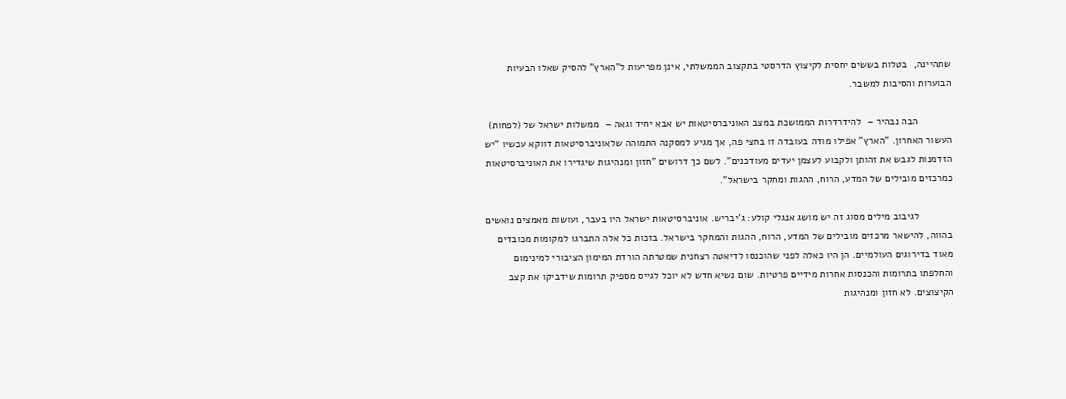שתהיינה,  בטלות בששים יחסית לקיצוץ הדרסטי בתקצוב הממשלתי, אינן מפריעות ל"הארץ" להסיק שאלו הבעיות הבוערות והסיבות למשבר.

            הבה נבהיר –  להידרדרות הממושכת במצב האוניברסיטאות יש אבא יחיד וגאה –  ממשלות ישראל של (לפחות) העשור האחרון. "הארץ" אפילו מודה בעובדה זו בחצי פה, אך מגיע למסקנה התמוהה שלאוניברסיטאות דווקא עכשיו "יש הזדמנות לגבש את זהותן ולקבוע לעצמן יעדים מעודכנים". לשם כך דרושים "חזון ומנהיגות שיגדירו את האוניברסיטאות כמרכזים מובילים של המדע, הרוח, ההגות ומחקר בישראל".

            לגיבוב מילים מסוג זה יש מושג אנגלי קולע: ג'יבריש. אוניברסיטאות ישראל היו בעבר, ועושות מאמצים נואשים בהווה, להישאר מרכזים מובילים של המדע, הרוח, ההגות והמחקר בישראל. בזכות כל אלה התברגו למקומות מכובדים מאוד בדירוגים העולמיים. הן היו כאלה לפני שהוכנסו לדיאטה רצחנית שמטרתה הורדת המימון הציבורי למינימום והחלפתו בתרומות והכנסות אחרות מידיים פרטיות. שום נשיא חדש לא יוכל לגייס מספיק תרומות שידביקו את קצב הקיצוצים. לא חזון ומנהיגות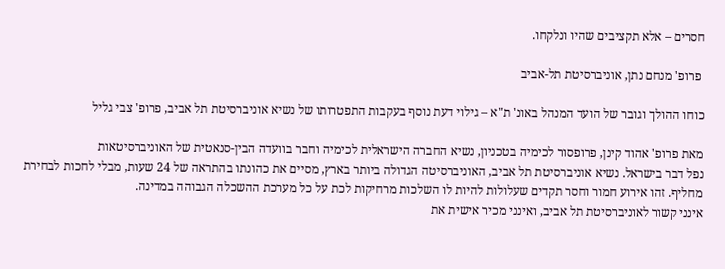חסרים – אלא תקציבים שהיו ונלקחו.

 פרופ' מנחם נתן, אוניברסיטת תל-אביב

כוחו ההולך וגובר של הועד המנהל באונ' ת"א – גילוי דעת נוסף בעקבות התפטרותו של נשיא אוניברסיטת תל אביב, פרופ' צבי גליל

מאת פרופ' אהוד קינן, פרופסור לכימיה בטכניון, נשיא החברה הישראלית לכימיה וחבר בוועדה הבין-סנאטית של האוניברסיטאות
נפל דבר בישראל. נשיא אוניברסיטת תל אביב, האוניברסיטה הגדולה ביותר בארץ, מסיים את כהונתו בהתראה של 24 שעות, מבלי לחכות לבחירת מחליף. זהו אירוע חמור וחסר תקדים שעלולות להיות לו השלכות מרחיקות לכת על כל מערכת ההשכלה הגבוהה במדינה.
אינני קשור לאוניברסיטת תל אביב, ואינני מכיר אישית את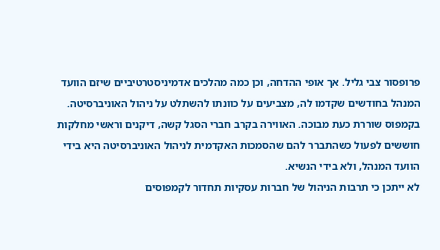פרופסור צבי גליל. אך אופי ההדחה, וכן כמה מהלכים אדמיניסטרטיביים שיזם הוועד המנהל בחודשים שקדמו לה, מצביעים על כוונתו להשתלט על ניהול האוניברסיטה. בקמפוס שוררת כעת מבוכה. האווירה בקרב חברי הסגל קשה, דיקנים וראשי מחלקות חוששים לפעול כשהתברר להם שהסמכות האקדמית לניהול האוניברסיטה היא בידי הוועד המנהל, ולא בידי הנשיא.
לא ייתכן כי תרבות הניהול של חברות עסקיות תחדור לקמפוסים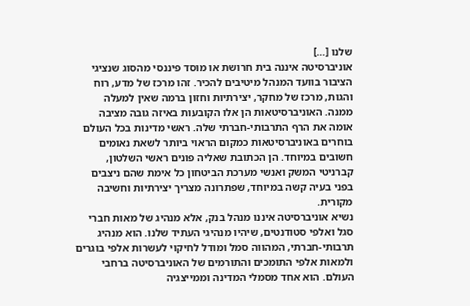שלנו […]
אוניברסיטה איננה בית חרושת או מוסד פיננסי מהסוג שנציגי הציבור בוועד המנהל מיטיבים להכיר. זהו מרכז של מדע, רוח והגות, מרכז של מחקר, יצירתיות וחזון ברמה שאין למעלה ממנה. האוניברסיטאות הן אלו הקובעות באיזה גובה מציבה אומה את הרף התרבותי-חברתי שלה. ראשי מדינות בכל העולם בוחרים באוניברסיטאות כמקום הראוי ביותר לשאת נאומים חשובים במיוחד. הן הכתובת שאליה פונים ראשי השלטון, קברניטי המשק ואנשי מערכת הביטחון כל אימת שהם ניצבים בפני בעיה קשה במיוחד, שפתרונה מצריך יצירתיות וחשיבה מקורית.
נשיא אוניברסיטה איננו מנהל בנק, אלא מנהיג של מאות חברי סגל ואלפי סטודנטים, שיהיו מנהיגי העתיד שלנו. הוא מנהיג תרבותי-חברתי, המהווה סמל ומודל לחיקוי לעשרות אלפי בוגרים ולמאות אלפי התומכים והתורמים של האוניברסיטה ברחבי העולם. הוא אחד מסמלי המדינה וממייצגיה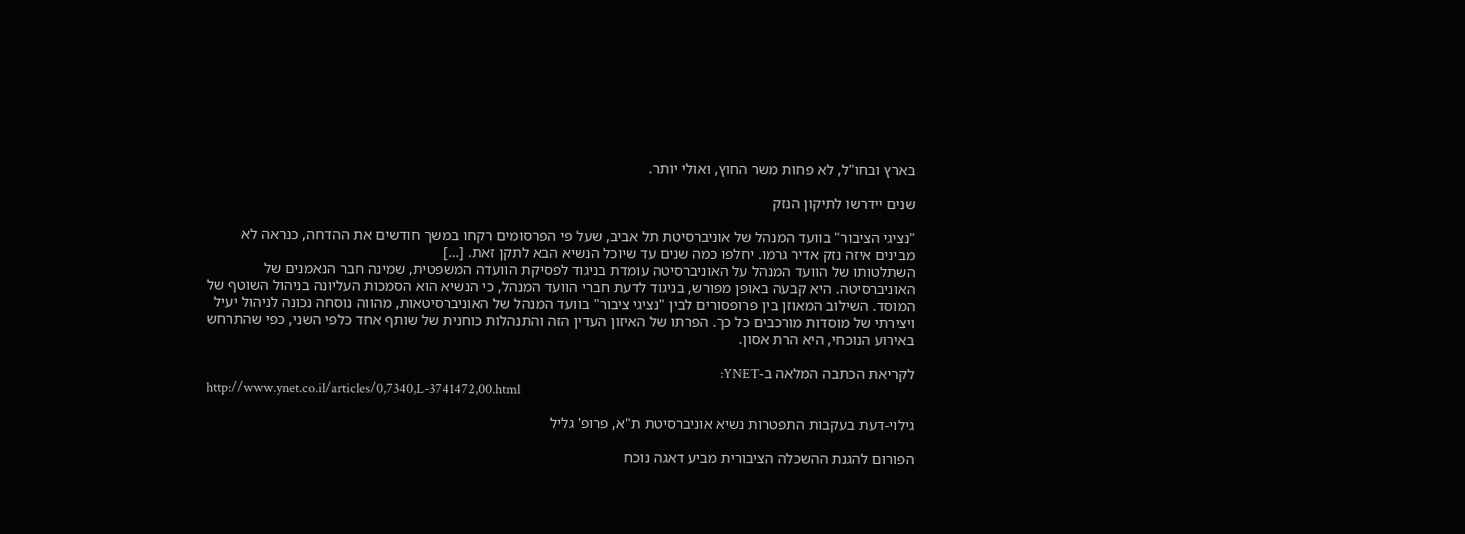בארץ ובחו"ל, לא פחות משר החוץ, ואולי יותר.

שנים יידרשו לתיקון הנזק

"נציגי הציבור" בוועד המנהל של אוניברסיטת תל אביב, שעל פי הפרסומים רקחו במשך חודשים את ההדחה, כנראה לא מבינים איזה נזק אדיר גרמו. יחלפו כמה שנים עד שיוכל הנשיא הבא לתקן זאת. […]
השתלטותו של הוועד המנהל על האוניברסיטה עומדת בניגוד לפסיקת הוועדה המשפטית, שמינה חבר הנאמנים של האוניברסיטה. היא קבעה באופן מפורש, בניגוד לדעת חברי הוועד המנהל, כי הנשיא הוא הסמכות העליונה בניהול השוטף של המוסד. השילוב המאוזן בין פרופסורים לבין "נציגי ציבור" בוועד המנהל של האוניברסיטאות, מהווה נוסחה נכונה לניהול יעיל ויצירתי של מוסדות מורכבים כל כך. הפרתו של האיזון העדין הזה והתנהלות כוחנית של שותף אחד כלפי השני, כפי שהתרחש באירוע הנוכחי, היא הרת אסון.

לקריאת הכתבה המלאה ב-YNET:
http://www.ynet.co.il/articles/0,7340,L-3741472,00.html

גילוי-דעת בעקבות התפטרות נשיא אוניברסיטת ת"א, פרופ' גליל

הפורום להגנת ההשכלה הציבורית מביע דאגה נוכח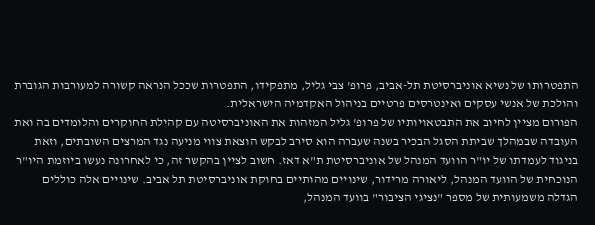התפטרותו של נשיא אוניברסיטת תל-אביב, פרופ' צבי גליל, מתפקידו, התפטרות שככל הנראה קשורה למעורבות הגוברת והולכת של אנשי עסקים ואינטרסים פרטיים בניהול האקדמיה הישראלית.
הפורום מציין לחיוב את התבטאויותיו של פרופ' גליל המזהות את האוניברסיטה עם קהילת החוקרים והלומדים בה ואת העובדה שבמהלך שביתת הסגל הבכיר בשנה שעברה הוא סירב לבקש הוצאת צווי מניעה נגד המרצים השובתים, וזאת בניגוד לעמדתו של יו"ר הוועד המנהל של אוניברסיטת ת"א דאז. חשוב לציין בהקשר זה, כי לאחרונה נעשו ביוזמת היו"ר הנוכחית של הוועד המנהל, ליאורה מרידור, שינויים מהותיים בחוקת אוניברסיטת תל אביב. שינויים אלה כוללים הגדלה משמעותית של מספר "נציגי הציבור" בוועד המנהל,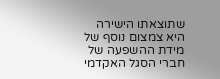שתוצאתו הישירה היא צמצום נוסף של מידת ההשפעה של חברי הסגל האקדמי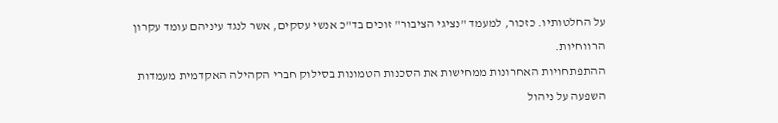על החלטותיו. כזכור, למעמד "נציגי הציבור" זוכים בד"כ אנשי עסקים, אשר לנגד עיניהם עומד עקרון הרווחיות.
ההתפתחויות האחרונות ממחישות את הסכנות הטמונות בסילוק חברי הקהילה האקדמית מעמדות השפעה על ניהול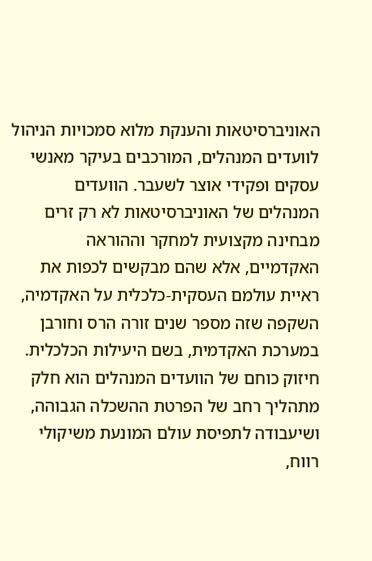האוניברסיטאות והענקת מלוא סמכויות הניהול לוועדים המנהלים, המורכבים בעיקר מאנשי עסקים ופקידי אוצר לשעבר. הוועדים המנהלים של האוניברסיטאות לא רק זרים מבחינה מקצועית למחקר וההוראה האקדמיים, אלא שהם מבקשים לכפות את ראיית עולמם העסקית-כלכלית על האקדמיה, השקפה שזה מספר שנים זורה הרס וחורבן במערכת האקדמית, בשם היעילות הכלכלית.
חיזוק כוחם של הוועדים המנהלים הוא חלק מתהליך רחב של הפרטת ההשכלה הגבוהה, ושיעבודה לתפיסת עולם המונעת משיקולי רווח,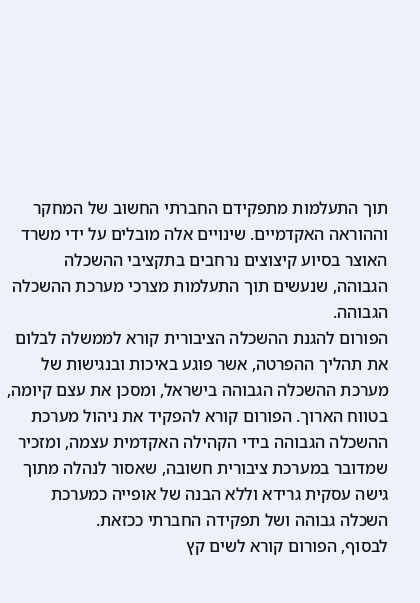תוך התעלמות מתפקידם החברתי החשוב של המחקר וההוראה האקדמיים. שינויים אלה מובלים על ידי משרד האוצר בסיוע קיצוצים נרחבים בתקציבי ההשכלה הגבוהה, שנעשים תוך התעלמות מצרכי מערכת ההשכלה הגבוהה.
הפורום להגנת ההשכלה הציבורית קורא לממשלה לבלום את תהליך ההפרטה, אשר פוגע באיכות ובנגישות של מערכת ההשכלה הגבוהה בישראל, ומסכן את עצם קיומה, בטווח הארוך. הפורום קורא להפקיד את ניהול מערכת ההשכלה הגבוהה בידי הקהילה האקדמית עצמה, ומזכיר שמדובר במערכת ציבורית חשובה, שאסור לנהלה מתוך גישה עסקית גרידא וללא הבנה של אופייה כמערכת השכלה גבוהה ושל תפקידה החברתי ככזאת.
לבסוף, הפורום קורא לשים קץ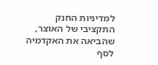למדיניות החנק התקציבי של האוצר, שהביאה את האקדמיה לסף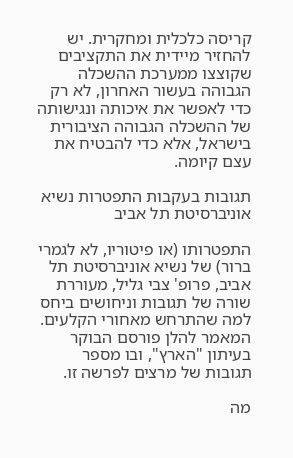קריסה כלכלית ומחקרית. יש להחזיר מיידית את התקציבים שקוצצו ממערכת ההשכלה הגבוהה בעשור האחרון, לא רק כדי לאפשר את איכותה ונגישותה של ההשכלה הגבוהה הציבורית בישראל, אלא כדי להבטיח את עצם קיומה.

תגובות בעקבות התפטרות נשיא אוניברסיטת תל אביב

התפטרותו (או פיטוריו, לא לגמרי ברור) של נשיא אוניברסיטת תל אביב, פרופ' צבי גליל, מעוררת שורה של תגובות וניחושים ביחס למה שהתרחש מאחורי הקלעים. המאמר להלן פורסם הבוקר בעיתון "הארץ", ובו מספר תגובות של מרצים לפרשה זו.

מה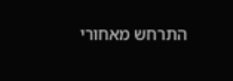התרחש מאחורי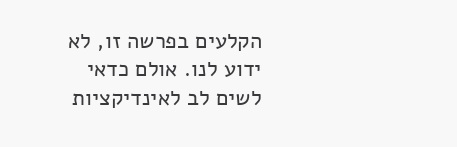הקלעים בפרשה זו, לא ידוע לנו. אולם כדאי לשים לב לאינדיקציות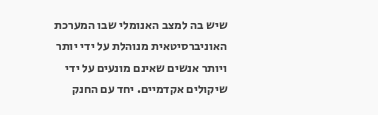שיש בה למצב האנומלי שבו המערכת האוניברסיטאית מנוהלת על ידי יותר ויותר אנשים שאינם מונעים על ידי שיקולים אקדמיים. יחד עם החנק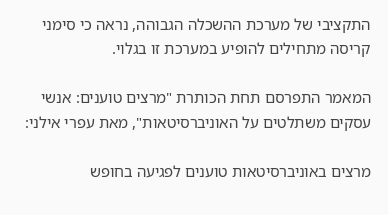התקציבי של מערכת ההשכלה הגבוהה, נראה כי סימני קריסה מתחילים להופיע במערכת זו בגלוי.

המאמר התפרסם תחת הכותרת "מרצים טוענים: אנשי עסקים משתלטים על האוניברסיטאות", מאת עפרי אילני:

מרצים באוניברסיטאות טוענים לפגיעה בחופש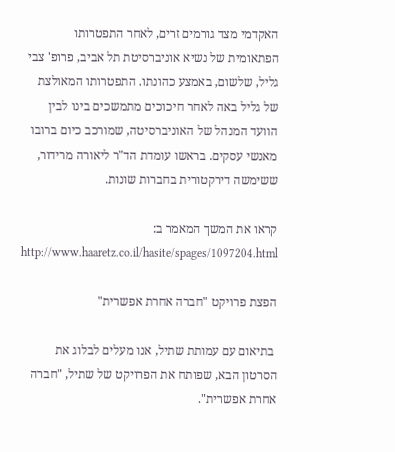האקדמי מצד גורמים זרים, לאחר התפטרותו הפתאומית של נשיא אוניברסיטת תל אביב, פרופ' צבי גליל, שלשום, באמצע כהונתו. התפטרותו המאולצת של גליל באה לאחר חיכוכים מתמשכים בינו לבין הוועד המנהל של האוניברסיטה, שמורכב כיום ברובו מאנשי עסקים. בראשו עומדת הד"ר ליאורה מרידור, ששימשה דירקטורית בחברות שונות.

קראו את המשך המאמר ב: http://www.haaretz.co.il/hasite/spages/1097204.html

הפצת פרויקט "חברה אחרת אפשרית"

 בתיאום עם עמותת שתיל, אנו מעלים לבלוג את הסרטון הבא, שפותח את הפרויקט של שתיל, "חברה אחרת אפשרית".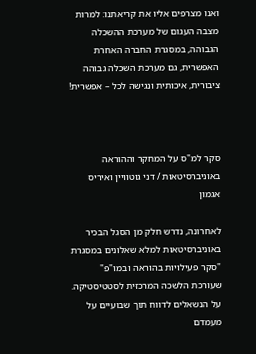ואנו מצרפים אליו את קריאתנו: למרות מצבה העגום של מערכת ההשכלה הגבוהה, במסגרת החברה האחרת האפשרית, גם מערכת השכלה גבוהה ציבורית, איכותית ונגישה לכל – אפשרית!



סקר למ"ס על המחקר וההוראה באוניברסיטאות / דני גוטוויין ואיריס אגמון

לאחרונה, נדרש חלק מן הסגל הבכיר באוניברסיטאות למלא שאלונים במסגרת "סקר פעילויות בהוראה ובמו"פ" שעורכת הלשכה המרכזית לסטטיסטיקה. על הנשאלים לדווח תוך שבועיים על מעמדם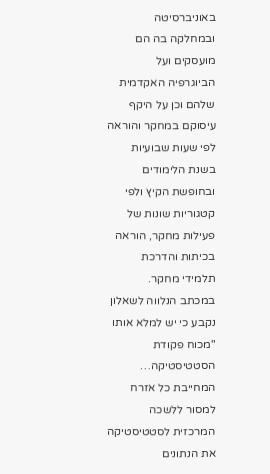באוניברסיטה ובמחלקה בה הם מועסקים ועל הביוגרפיה האקדמית שלהם וכן על היקף עיסוקם במחקר והוראה לפי שעות שבועיות בשנת הלימודים ובחופשת הקיץ ולפי קטגוריות שונות של פעילות מחקר, הוראה בכיתות והדרכת תלמידי מחקר.
במכתב הנלווה לשאלון נקבע כי יש למלא אותו "מכוח פקודת הסטטיסטיקה… המחייבת כל אזרח למסור ללשכה המרכזית לסטטיסטיקה את הנתונים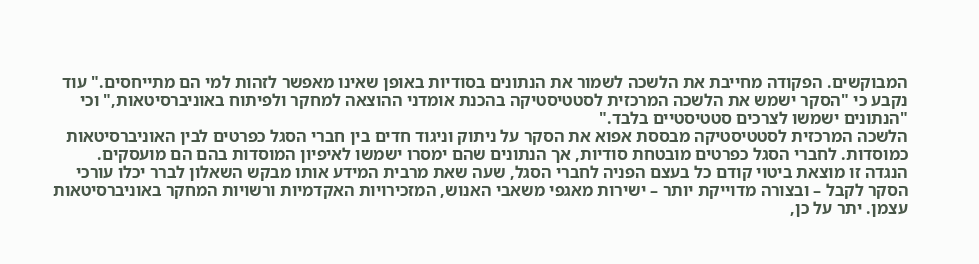המבוקשים. הפקודה מחייבת את הלשכה לשמור את הנתונים בסודיות באופן שאינו מאפשר לזהות למי הם מתייחסים." עוד נקבע כי "הסקר ישמש את הלשכה המרכזית לסטטיסטיקה בהכנת אומדני ההוצאה למחקר ולפיתוח באוניברסיטאות," וכי "הנתונים ישמשו לצרכים סטטיסטיים בלבד."
הלשכה המרכזית לסטטיסטיקה מבססת אפוא את הסקר על ניתוק וניגוד חדים בין חברי הסגל כפרטים לבין האוניברסיטאות כמוסדות. לחברי הסגל כפרטים מובטחת סודיות, אך הנתונים שהם ימסרו ישמשו לאיפיון המוסדות בהם הם מועסקים. הנגדה זו מוצאת ביטוי קודם כל בעצם הפניה לחברי הסגל, שעה שאת מרבית המידע אותו מבקש השאלון לברר יכלו עורכי הסקר לקבל – ובצורה מדוייקת יותר – ישירות מאגפי משאבי האנוש, המזכירויות האקדמיות ורשויות המחקר באוניברסיטאות עצמן. יתר על כן,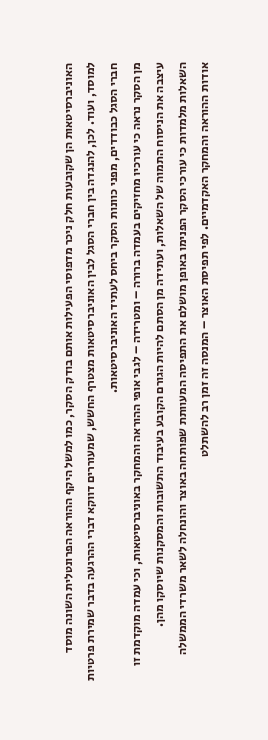האוניברסיטאות הן שקובעות חלק ניכר מדפוסי הפעילות אותם בודק הסקר, כמו למשל היקף ההוראה הפרונטלית השונה מוסד למוסד, ועוד. לכן, להנגדה בין חברי הסגל לבין האוניברסיטאות מצטרף החשש, שמעוררים דווקא דברי ההרגעה בדבר שמירת פרטיות חברי הסגל כבודדים, מפני כוונות הסקר ביחס לעתיד האוניברסיטאות.
מן הסקר נראה כי עורכיו מחזיקים בעמדה ברורה – ומטרידה – לגבי אופי ההוראה והמחקר באוניברסיטאות, וכי עמדה מוקדמת זו עיצבה את הניסוח התמוה של השאלות, ועתידה מן הסתם להיות הגורם הקובע בעיבוד התשובות והמסקנות שיוסקו מהן.
השאלות מלמדות כי עורכי הסקר הפנימו באופן מושלם את התפיסה המעוותת שפותחה באוצר והונחלה לשאר משרדי הממשלה אודות ההוראה והמחקר האקדמיים. לפי תפיסת האוצר – המנסה זה זמן רב להשתלט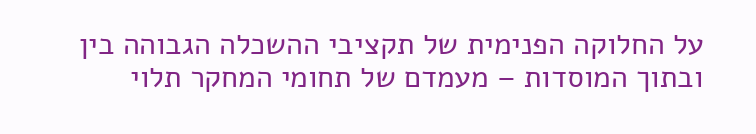על החלוקה הפנימית של תקציבי ההשכלה הגבוהה בין ובתוך המוסדות – מעמדם של תחומי המחקר תלוי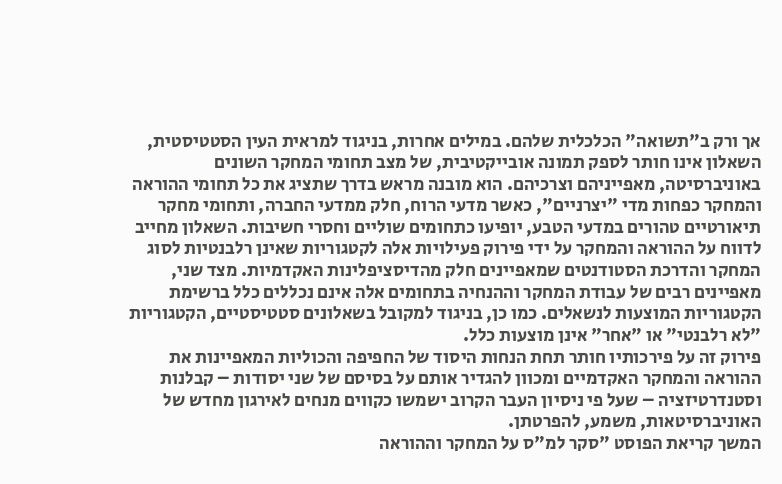אך ורק ב"תשואה" הכלכלית שלהם. במילים אחרות, בניגוד למראית העין הסטטיסטית, השאלון אינו חותר לספק תמונה אובייקטיבית, של מצב תחומי המחקר השונים באוניברסיטה, מאפייניהם וצרכיהם. הוא מובנה מראש בדרך שתציג את כל תחומי ההוראה והמחקר כפחות מדי "יצרניים", כאשר מדעי הרוח, חלק ממדעי החברה, ותחומי מחקר תיאורטיים טהורים במדעי הטבע, יופיעו כתחומים שוליים וחסרי חשיבות. השאלון מחייב לדווח על ההוראה והמחקר על ידי פירוק פעילויות אלה לקטגוריות שאינן רלבנטיות לסוג המחקר והדרכת הסטודנטים שמאפיינים חלק מהדיסציפלינות האקדמיות. מצד שני, מאפיינים רבים של עבודת המחקר וההנחיה בתחומים אלה אינם נכללים כלל ברשימת הקטגוריות המוצעות לנשאלים. כמו כן, בניגוד למקובל בשאלונים סטטיסטיים, הקטגוריות "לא רלבנטי" או "אחר" אינן מוצעות כלל.
פירוק זה על פירכותיו חותר תחת הנחות היסוד של החפיפה והכוליות המאפיינות את ההוראה והמחקר האקדמיים ומכוון להגדיר אותם על בסיסם של שני יסודות – קבלנות וסטנדרטיזציה – שעל פי ניסיון העבר הקרוב ישמשו כקווים מנחים לאירגון מחדש של האוניברסיטאות, משמע, להפרטתן.
המשך קריאת הפוסט "סקר למ"ס על המחקר וההוראה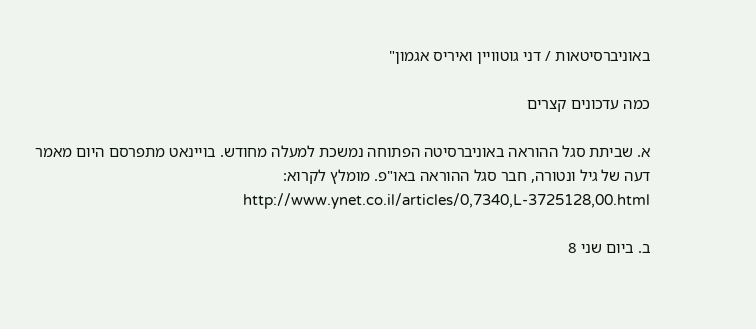באוניברסיטאות / דני גוטוויין ואיריס אגמון"

כמה עדכונים קצרים

א. שביתת סגל ההוראה באוניברסיטה הפתוחה נמשכת למעלה מחודש. בויינאט מתפרסם היום מאמר דעה של גיל ונטורה, חבר סגל ההוראה באו"פ. מומלץ לקרוא: http://www.ynet.co.il/articles/0,7340,L-3725128,00.html

ב. ביום שני 8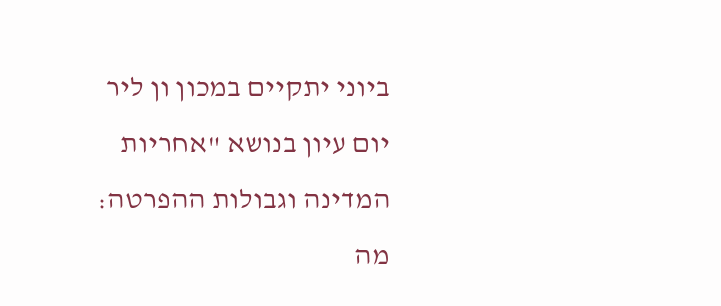ביוני יתקיים במכון ון ליר יום עיון בנושא "אחריות המדינה וגבולות ההפרטה: מה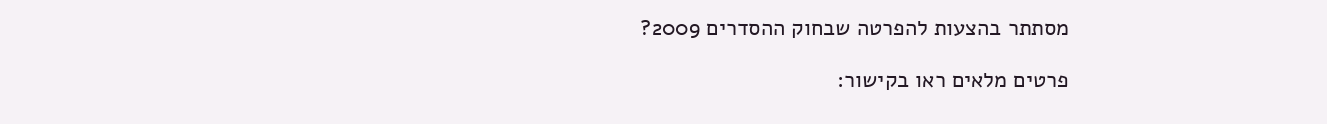מסתתר בהצעות להפרטה שבחוק ההסדרים 2009?

פרטים מלאים ראו בקישור: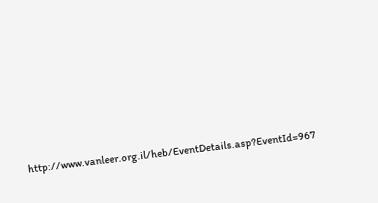http://www.vanleer.org.il/heb/EventDetails.asp?EventId=967